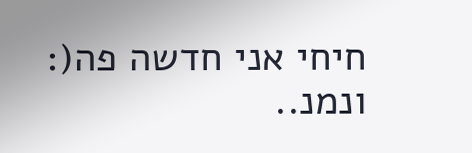חיחי אני חדשה פה(:
ונמנ..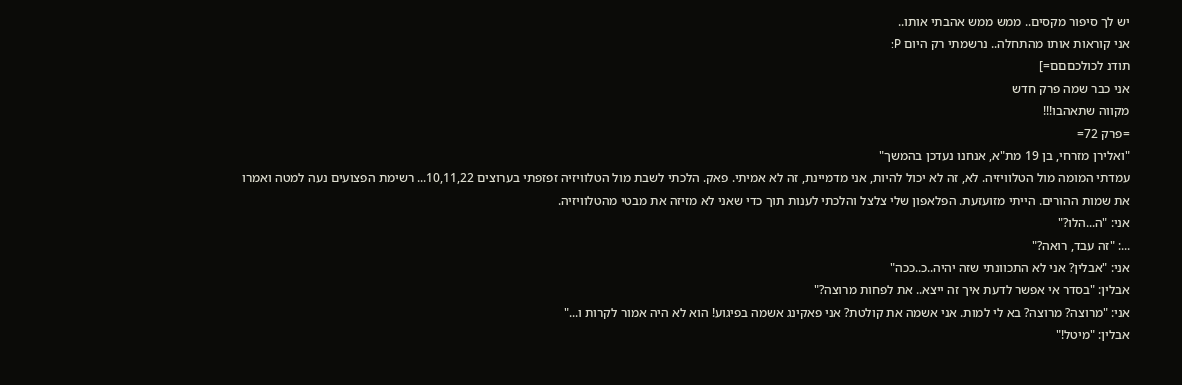יש לך סיפור מקסים.. ממש ממש אהבתי אותו..
אני קוראות אותו מהתחלה.. נרשמתי רק היום P:
תודנ לכולכםםם=]
אני כבר שמה פרק חדש
מקווה שתאהבו!!!
=פרק 72=
"ואלירן מזרחי, בן 19 מת"א, אנחנו נעדכן בהמשך"
עמדתי המומה מול הטלוויזיה. לא, זה לא יכול להיות, אני מדמיינת, זה לא אמיתי. פאק. הלכתי לשבת מול הטלוויזיה זפזפתי בערוצים 10,11,22... רשימת הפצועים נעה למטה ואמרו את שמות ההורים. הייתי מזועזעת. הפלאפון שלי צלצל והלכתי לענות תוך כדי שאני לא מזיזה את מבטי מהטלוויזיה.
אני: "ה...הלו?"
...: "זה עבד, רואה?"
אני: "אבלין? אני לא התכוונתי שזה יהיה..כ..ככה"
אבלין: "בסדר אי אפשר לדעת איך זה ייצא.. את לפחות מרוצה?"
אני: "מרוצה? מרוצה? בא לי למות. אני אשמה את קולטת? אני פאקינג אשמה בפיגוע! הוא לא היה אמור לקרות ו..."
אבלין: "מיטל!"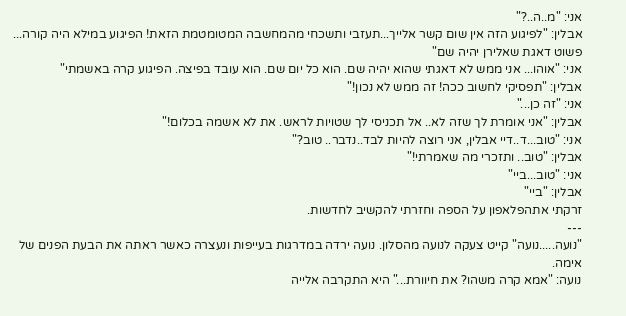אני: "מ..ה..?"
אבלין: "לפיגוע הזה אין שום קשר אלייך...תעזבי ותשכחי מהמחשבה המטומטמת הזאת! הפיגוע במילא היה קורה... פשוט דאגת שאלירן יהיה שם"
אני: "אוהו... אני ממש לא דאגתי שהוא יהיה שם. הוא כל יום שם. הוא עובד בפיצה. הפיגוע קרה באשמתי"
אבלין: "תפסיקי לחשוב ככה! זה ממש לא נכון!"
אני: "זה כן..."
אבלין: "אני אומרת לך שזה לא.. אל תכניסי לך שטויות לראש. את לא אשמה בכלום!"
אני: "טוב...ד..דיי אבלין, אני רוצה להיות לבד..נדבר.. טוב?"
אבלין: "טוב.. ותזכרי מה שאמרתי!"
אני: "טוב...ביי"
אבלין: "ביי"
זרקתי אתהפלאפון על הספה וחזרתי להקשיב לחדשות.
---
"נועה.....נועה" קייט צעקה לנועה מהסלון. נועה ירדה במדרגות בעייפות ונעצרה כאשר ראתה את הבעת הפנים של אימה.
נועה: "אמא קרה משהו? את חיוורת..." היא התקרבה אלייה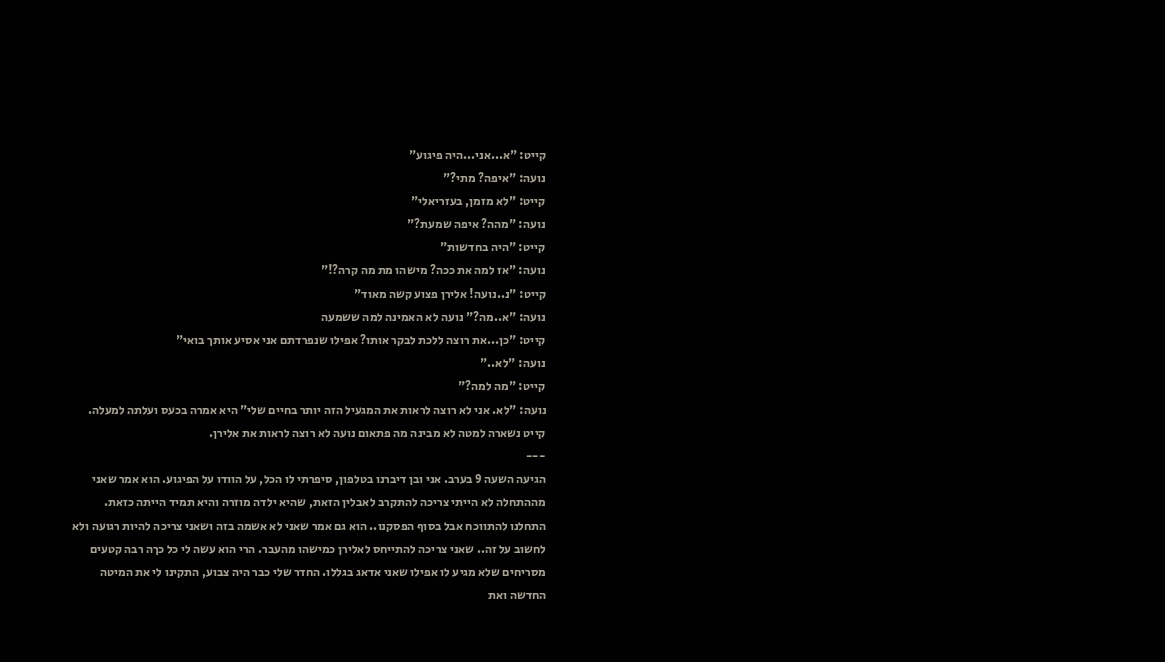קייט: "א...אני...היה פיגוע"
נועה: "איפה? מתי?"
קייט: "לא מזמן, בעזריאלי"
נועה: "מהה? איפה שמעת?"
קייט: "היה בחדשות"
נועה: "אז למה את ככה? מישהו מת מה קרה?!"
קייט: "נ..נועה! אלירן פצוע קשה מאוד"
נועה: "א..מה?" נועה לא האמינה למה ששמעה
קייט: "כן...את רוצה ללכת לבקר אותו? אפילו שנפרדתם אני אסיע אותך בואי"
נועה: "לא.."
קייט: "מה למה?"
נועה: "לא. אני לא רוצה לראות את המגעיל הזה יותר בחיים שלי" היא אמרה בכעס ועלתה למעלה.
קייט נשארה למטה לא מבינה מה פתאום נועה לא רוצה לראות את אלירן.
---
הגיעה השעה 9 בערב. אני ובן דיברנו בטלפון, סיפרתי לו הכל, על הוודו על הפיגוע. הוא אמר שאני מההתחלה לא הייתי צריכה להתקרב לאבלין הזאת, שהיא ילדה מוזרה והיא תמיד הייתה כזאת. התחלנו להתווכח אבל בסוף הפסקנו.. הוא גם אמר שאני לא אשמה בזה ושאני צריכה להיות רגועה ולא לחשוב על זה.. שאני צריכה להתייחס לאלירן כמישהו מהעבר. הרי הוא עשה לי כל כךה רבה קטעים מסריחים שלא מגיע לו אפילו שאני אדאג בגללו. החדר שלי כבר היה צבוע, התקינו לי את המיטה החדשה ואת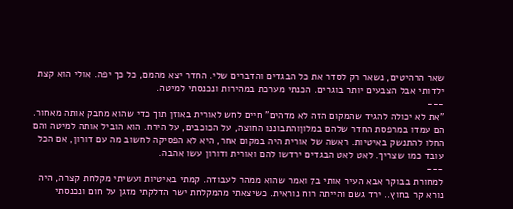שאר הרהיטים, נשאר רק לסדר את כל הבגדים והדברים שלי. החדר יצא מהמם, כל כך יפה. אולי הוא קצת ילדותי אבל הצבעים יותר בוגרים. הכנתי מערכת במהירות ונכנסתי למיטה.
---
"את לא יכולה להגיד שהמקום הזה לא מדהים" חיים לחש לאורית באוזן תוך כדי שהוא מחבק אותה מאחור. הם עמדו במרפסת החדר שלהם במלוןוהתבוננו החוצה, על הכוכבים, על הירח. הוא הוביל אותה למיטה והם החלו להתנשק באיטיות. ראשה של אורית היה במקום אחר, היא לא הפסיקה לחשוב מה עם דורון, אם הכל עובד כמו שצריך. לאט לאט הבגדים ירדשו להם ואורית ודורון עשו אהבה.
---
למחורת בבוקר אבא העיר אותי ב7 ואמר שהוא ממהר לעבודה. קמתי באיטיות ועשיתי מקלחת קצרה, היה נורא קר בחוץ.. ירד גשם והייתה רוח נוראית. כשיצאתי מהמקלחת ישר הדלקתי מזגן על חום ונכנסתי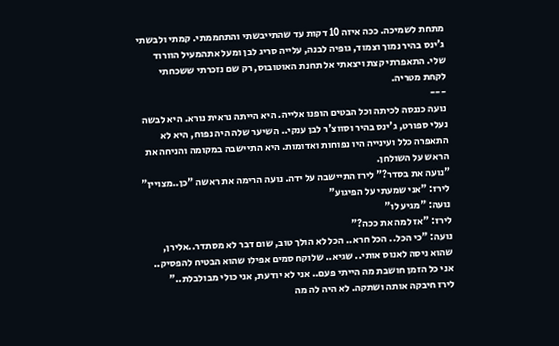מתחת לשמיכה. ככה איזה 10 דקות עד שהתייבשתי והתחממתי. קמתי ולבשתי ג'ינס בהיר נמוך וצמוד, גופיה לבנה, עלייה סריג לבן ומעל אתהמעיל הוורוד שלי. התאפרתי קצת ויצאתי אל תחנת האוטובוס, רק שם נזכרתי ששכחתי לקחת מטריה.
---
נועה כננסה לכיתה וכל הבטים הופנו אלייה. היא הייתה נראית נורא. היא לבשה נעלי ספורט, ג'ינס בהיר וסווצ'ר לבן ענקי.. השיער שלה היה נפוח, היא לא התאפרה כלל ועינייה היו נפוחות ואדומות. היא התיישבה במקומה והניחה את הראש על השולחן.
"נועה את בסדר?" לירז התיישבה על ידה. נועה הרימה את ראשה "כן..מצויין"
לירז: "אני שמעתי על הפיגוע"
נועה: "מגיע לו"
לירז: "אז למה את ככה?"
נועה: "כי הכל.. הכל חרא.. הכל לא הולך טוב, שום דבר לא מסתדר..אלירן, שהוא ניסה לאנוס אותי.. שגיא.. שלוקח סמים אפילו שהוא הבטיח להפסיק.. אני כל הזמן חושבת מה הייתי פעם.. אני לא יודעת, אני כולי מבולבלת.."
לירז חיבקה אותה ושתקה. לא היה לה מה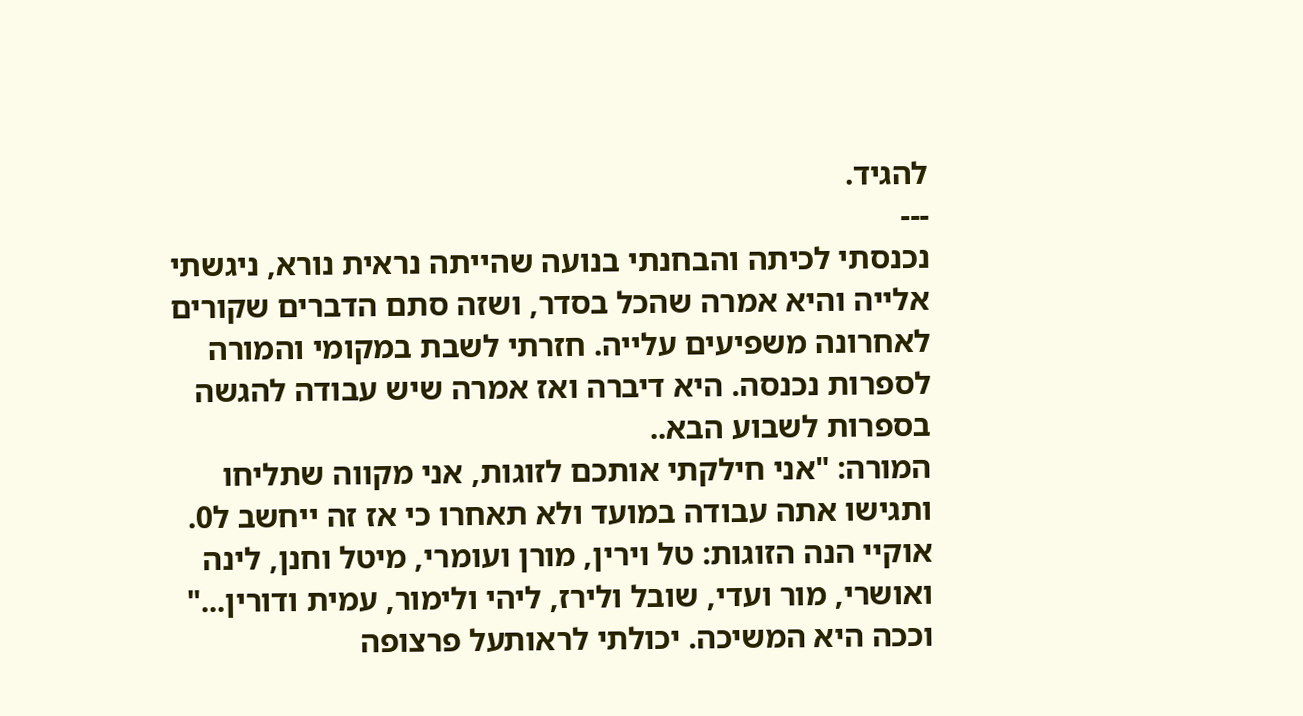להגיד.
---
נכנסתי לכיתה והבחנתי בנועה שהייתה נראית נורא, ניגשתי אלייה והיא אמרה שהכל בסדר, ושזה סתם הדברים שקורים לאחרונה משפיעים עלייה. חזרתי לשבת במקומי והמורה לספרות נכנסה. היא דיברה ואז אמרה שיש עבודה להגשה בספרות לשבוע הבא..
המורה: "אני חילקתי אותכם לזוגות, אני מקווה שתליחו ותגישו אתה עבודה במועד ולא תאחרו כי אז זה ייחשב ל0. אוקיי הנה הזוגות: טל וירין, מורן ועומרי, מיטל וחנן, לינה ואושרי, מור ועדי, שובל ולירז, ליהי ולימור, עמית ודורין..." וככה היא המשיכה. יכולתי לראותעל פרצופה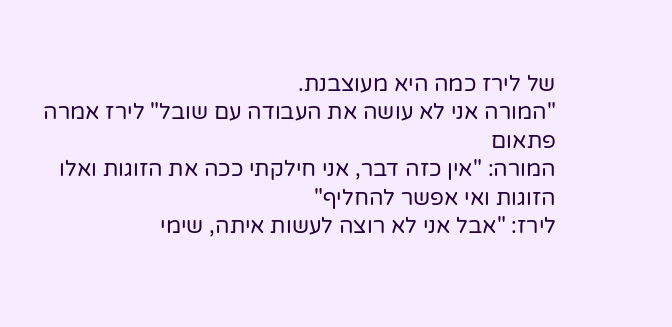של לירז כמה היא מעוצבנת.
"המורה אני לא עושה את העבודה עם שובל" לירז אמרה פתאום
המורה: "אין כזה דבר, אני חילקתי ככה את הזוגות ואלו הזוגות ואי אפשר להחליף"
לירז: "אבל אני לא רוצה לעשות איתה, שימי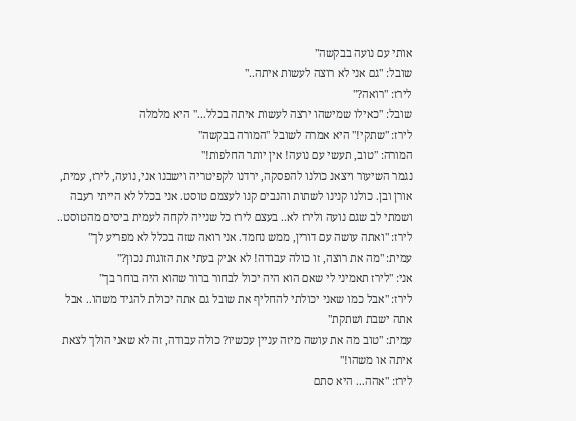אותי עם נועה בבקשה"
שובל: "גם אני לא רוצה לעשות איתה.."
לירז: "רואה?"
שובל: "כאילו שמישהו ירצה לעשות איתה בכלל..." היא מלמלה
לירז: "שתקי!" היא אמרה לשובל "המורה בבקשה"
המורה: "טוב, תעשי עם נועה! אין יותר החלפות!"
נגמר השיעור ויצאנ כולנו להפסקה, ירדנו לקפיטריה וישבנו אני, נועה, לירז, עמית, אורן ובן. כולנו קנינו לשתות והנבים קנו לעצמם טוסט. אני בכלל לא הייתי רעבה ושמתי לב שגם נועה ולירז לא.. בעצם לירז כל שנייה לקחה לעמית ביסים מהטוסט..
לירז: "ואתה עושה עם דורין, ממש נחמד. אני רואה שזה בכלל לא מפריע לך"
עמית: "מה את רוצה, זו כולה עבודה! לא אניק בעתי את הזוגות נכון?"
אני: "לירז תאמיני לי שאם הוא היה יכול לבחור ברור שהוא היה בוחר בך"
לירז: "אבל כמו שאני יכולתי להחליף את שובל גם אתה יכולת להגיד משהו.. אבל אתה ישבת ושתקת"
עמית: "טוב מה את עושה מיזה עניין עכשיו? כולה עבודה, זה לא שאני הולך לצאת איתה או משהו!"
לירז: "אהה... היא סתם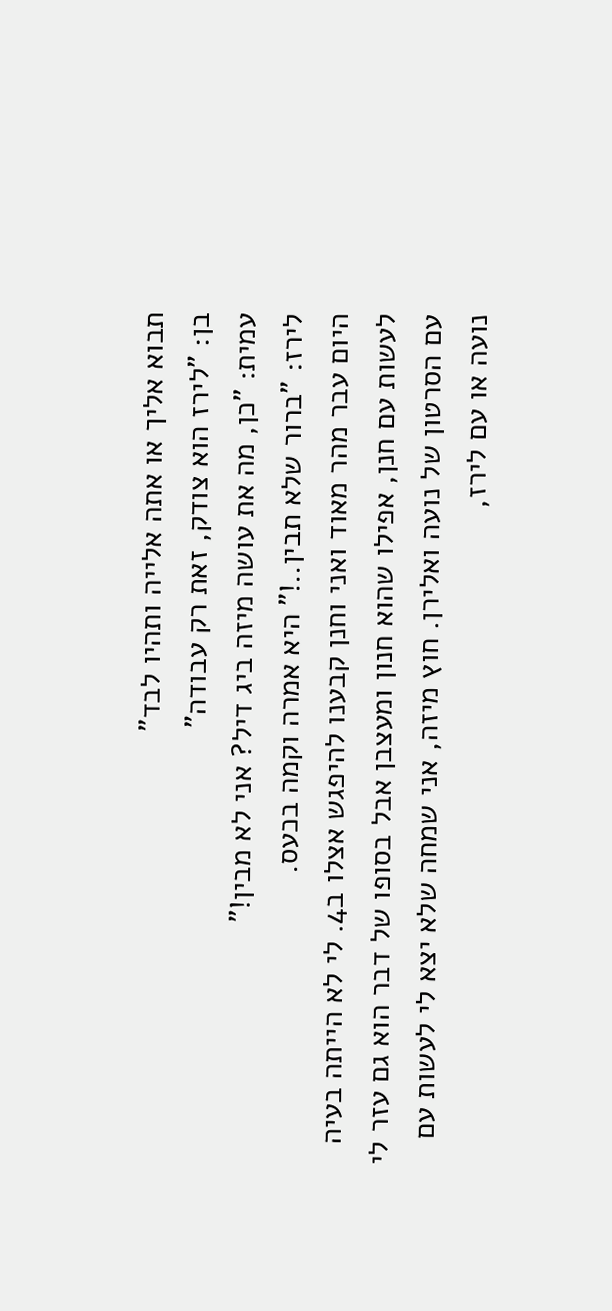תבוא אליך או אתה אלייה ותהיו לבד"
בן: "לירז הוא צודק, זאת רק עבודה"
עמית: "כן, מה את עושה מיזה ביג דיל? אני לא מבין!"
לירז: "ברור שלא תבין..!" היא אמרה וקמה בכעס.
היום עבר מהר מאוד ואני וחנן קבענו להיפגש אצלו ב4. לי לא הייתה בעיה לעשות עם חנן, אפילו שהוא חנון ומעצבן אבל בסופו של דבר הוא גם עזר לי עם הסרטון של נועה ואלירן. חוץ מיזה, אני שמחה שלא יצא לי לעשות עם נועה או עם לירז,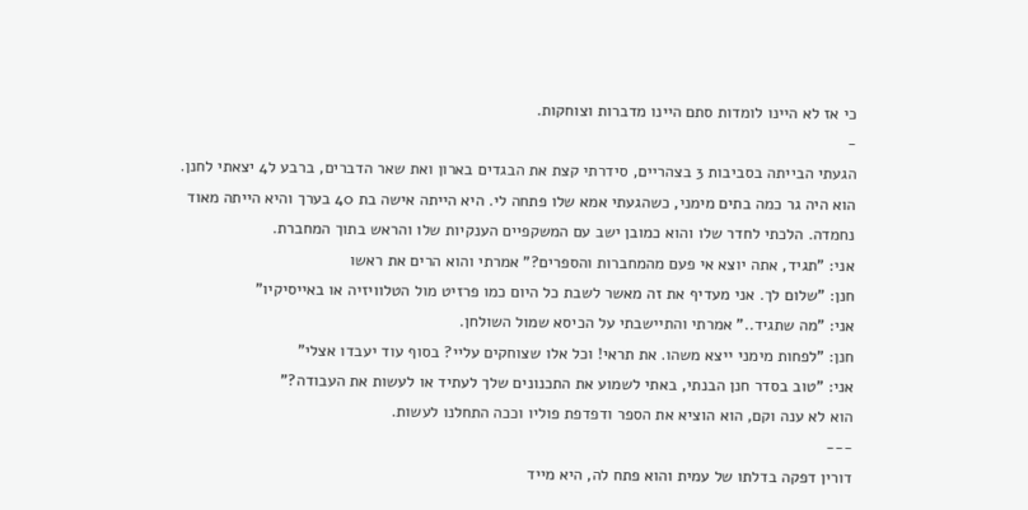כי אז לא היינו לומדות סתם היינו מדברות וצוחקות.
-
הגעתי הבייתה בסביבות 3 בצהריים, סידרתי קצת את הבגדים בארון ואת שאר הדברים, ברבע ל4 יצאתי לחנן. הוא היה גר כמה בתים מימני, כשהגעתי אמא שלו פתחה לי. היא הייתה אישה בת 40 בערך והיא הייתה מאוד נחמדה. הלכתי לחדר שלו והוא כמובן ישב עם המשקפיים הענקיות שלו והראש בתוך המחברת.
אני: "תגיד, אתה יוצא אי פעם מהמחברות והספרים?" אמרתי והוא הרים את ראשו
חנן: "שלום לך. אני מעדיף את זה מאשר לשבת כל היום כמו פרזיט מול הטלוויזיה או באייסיקיו"
אני: "מה שתגיד.." אמרתי והתיישבתי על הכיסא שמול השולחן.
חנן: "לפחות מימני ייצא משהו. את תראי! וכל אלו שצוחקים עליי? בסוף עוד יעבדו אצלי"
אני: "טוב בסדר חנן הבנתי, באתי לשמוע את התכנונים שלך לעתיד או לעשות את העבודה?"
הוא לא ענה וקם, הוא הוציא את הספר ודפדפת פוליו וככה התחלנו לעשות.
---
דורין דפקה בדלתו של עמית והוא פתח לה, היא מייד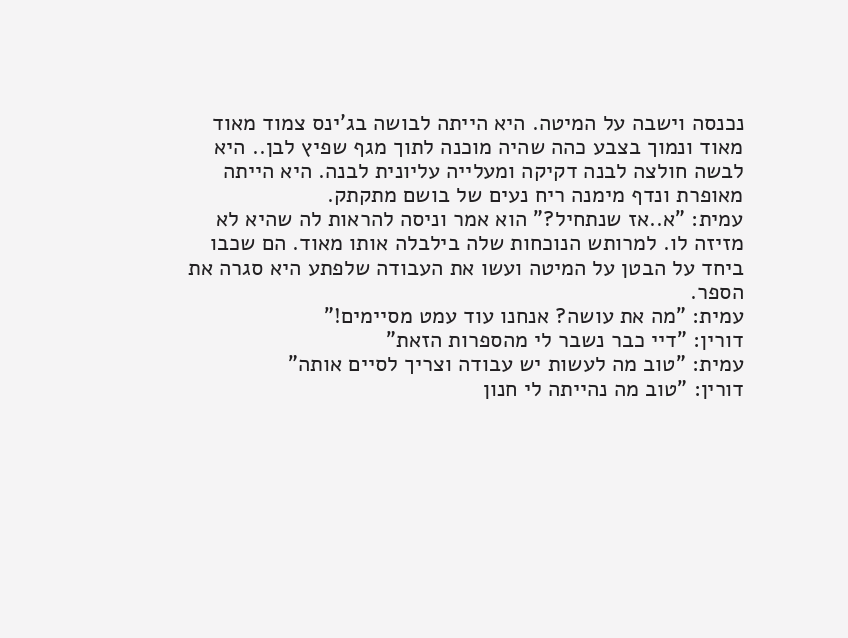נכנסה וישבה על המיטה. היא הייתה לבושה בג'ינס צמוד מאוד מאוד ונמוך בצבע כהה שהיה מוכנה לתוך מגף שפיץ לבן.. היא לבשה חולצה לבנה דקיקה ומעלייה עליונית לבנה. היא הייתה מאופרת ונדף מימנה ריח נעים של בושם מתקתק.
עמית: "א..אז שנתחיל?" הוא אמר וניסה להראות לה שהיא לא מזיזה לו. למרותש הנוכחות שלה בילבלה אותו מאוד. הם שכבו ביחד על הבטן על המיטה ועשו את העבודה שלפתע היא סגרה את הספר.
עמית: "מה את עושה? אנחנו עוד עמט מסיימים!"
דורין: "דיי כבר נשבר לי מהספרות הזאת"
עמית: "טוב מה לעשות יש עבודה וצריך לסיים אותה"
דורין: "טוב מה נהייתה לי חנון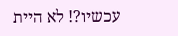עכשיו?! לא היית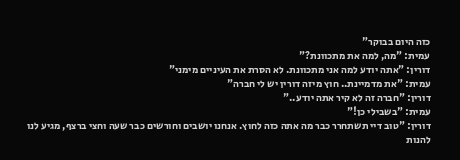כזה היום בבוקר"
עמית: "מה, למה את מתכוונת?"
דורין: "אתה יודע למה אני מתכוונת. לא הסרת את העיניים מימני"
עמית: "את מדמיינת.. חוץ מיזה דורין יש לי חברה"
דורין: "חברה זה לא קיר אתה יודע.."
עמית: "בשבילי כן!"
דורין: "טוב דיי תשתחרר כבר מה אתה כזה לחוץ. אנחנו יושבים וחורשים כבר שעה וחצי ברצף, מגיע לנו להנות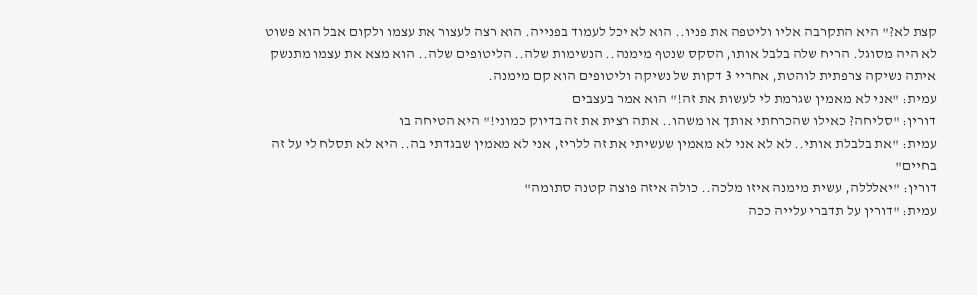קצת לא?" היא התקרבה אליו וליטפה את פניו.. הוא לא יכל לעמוד בפנייה. הוא רצה לעצור את עצמו ולקום אבל הוא פשוט לא היה מסוגל. הריח שלה בלבל אותו, הסקס שנטף מימנה.. הנשימות שלה.. הליטופים שלה.. הוא מצא את עצמו מתנשק איתה נשיקה צרפתית לוהטת, אחריי 3 דקות של נשיקה וליטופים הוא קם מימנה.
עמית: "אני לא מאמין שגרמת לי לעשות את זה!" הוא אמר בעצבים
דורין: "סליחה? כאילו שהכרחתי אותך או משהו.. אתה רצית את זה בדיוק כמוני!" היא הטיחה בו
עמית: "את בלבלת אותי.. לא לא אני לא מאמין שעשיתי את זה ללריז, אני לא מאמין שבגדתי בה.. היא לא תסלח לי על זה בחיים"
דורין: "יאלללה, עשית מימנה איזו מלכה.. כולה איזה פוצה קטנה סתומה"
עמית: "דורין על תדברי עלייה ככה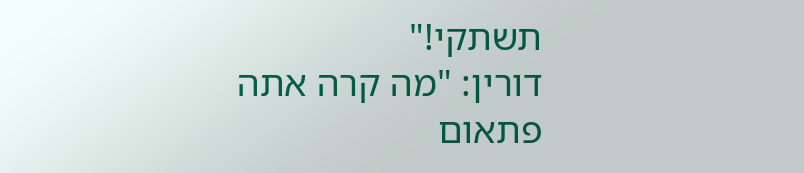תשתקי!"
דורין: "מה קרה אתה פתאום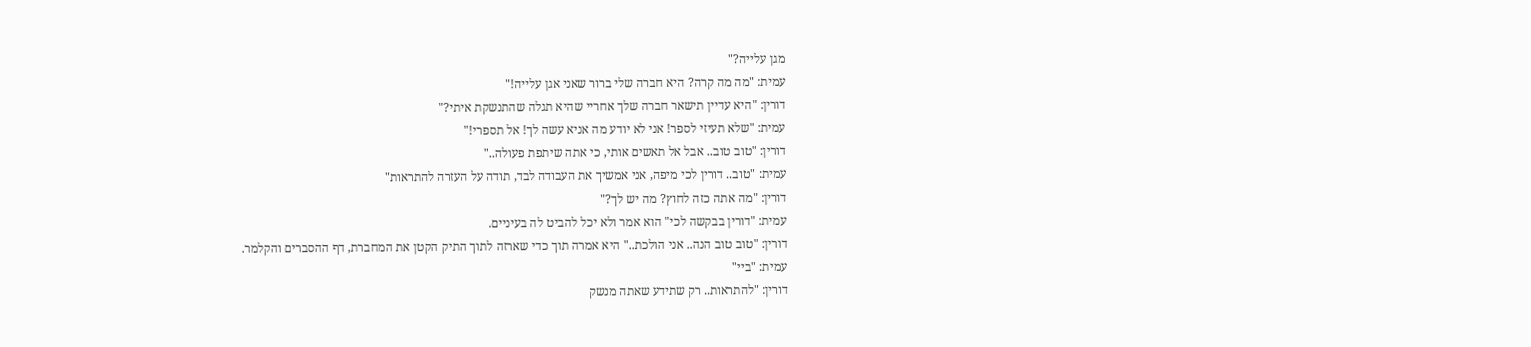מגן עלייה?"
עמית: "מה מה קרה? היא חברה שלי ברור שאני אגן עלייה!"
דורין: "היא עדיין תישאר חברה שלך אחריי שהיא תגלה שהתנשקת איתי?"
עמית: "שלא תעיזי לספר! אני לא יודע מה אניא עשה לך! אל תספרי!"
דורין: "טוב טוב.. אבל אל תאשים אותי, כי אתה שיתפת פעולה.."
עמית: "טוב.. דורין לכי מיפה, אני אמשיך את העבודה לבד, תודה על העזרה להתראות"
דורין: "מה אתה כזה לחוץ? מה יש לך?"
עמית: "דורין בבקשה לכי" הוא אמר ולא יכל להביט לה בעיניים.
דורין: "טוב טוב הנה.. אני הולכת.." היא אמרה תוך כדי שארזה לתוך התיק הקטן את המחברת, דף ההסברים והקלמר.
עמית: "ביי"
דורין: "להתראות.. רק שתידע שאתה מנשק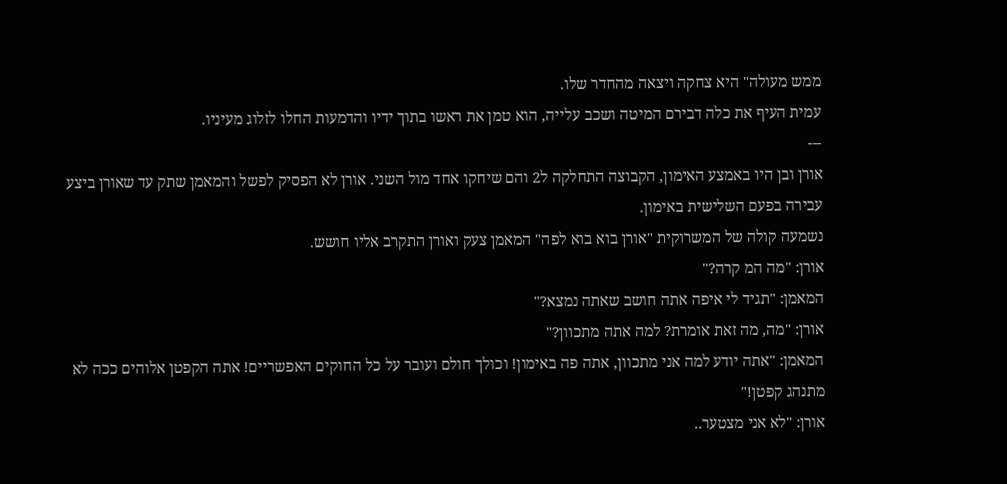ממש מעולה" היא צחקה ויצאה מהחדר שלו.
עמית העיף את כלה דבירם המיטה ושכב עלייה, הוא טמן את ראשו בתוך ידיו והדמעות החלו לזלוג מעיניו.
---
אורן ובן היו באמצע האימון, הקבוצה התחלקה ל2 והם שיחקו אחד מול השני. אורן לא הפסיק לפשל והמאמן שתק עד שאורן ביצע עבירה בפעם השלישית באימון.
נשמעה קולה של המשרוקית "אורן בוא בוא לפה" המאמן צעק ואורן התקרב אליו חושש.
אורן: "מה המ קרה?"
המאמן: "תגיד לי איפה אתה חושב שאתה נמצא?"
אורן: "מה, מה זאת אומרת? למה אתה מתכוון?"
המאמן: "אתה יודע למה אני מתכוון, אתה פה באימון! וכולך חולם ועובר על כל החוקים האפשריים! אתה הקפטן אלוהים ככה לא מתנהג קפטן!"
אורן: "לא אני מצטער..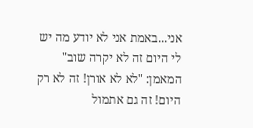אני...באמת אני לא יודע מה יש לי היום זה לא יקרה שוב"
המאמן: "לא לא אורן! זה לא רק היום! זה גם אתמול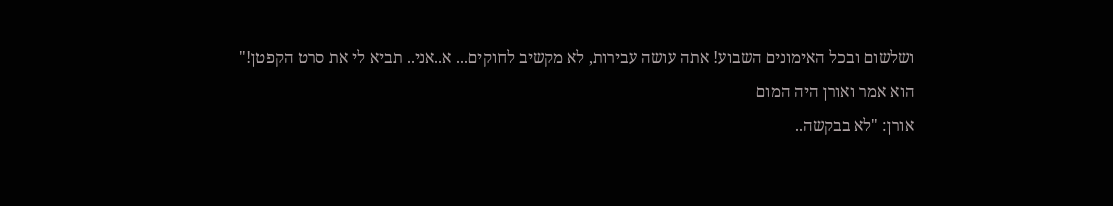ושלשום ובכל האימונים השבוע! אתה עושה עבירות, לא מקשיב לחוקים... א..אני.. תביא לי את סרט הקפטן!"
הוא אמר ואורן היה המום
אורן: "לא בבקשה..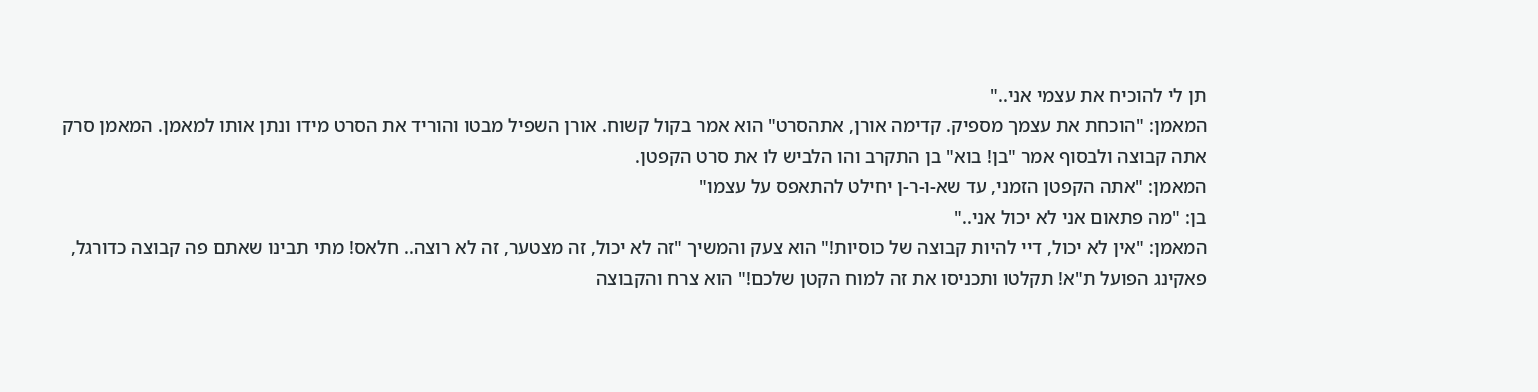תן לי להוכיח את עצמי אני.."
המאמן: "הוכחת את עצמך מספיק. קדימה אורן, אתהסרט" הוא אמר בקול קשוח. אורן השפיל מבטו והוריד את הסרט מידו ונתן אותו למאמן. המאמן סרק אתה קבוצה ולבסוף אמר "בן! בוא" בן התקרב והו הלביש לו את סרט הקפטן.
המאמן: "אתה הקפטן הזמני, עד שא-ו-ר-ן יחילט להתאפס על עצמו"
בן: "מה פתאום אני לא יכול אני.."
המאמן: "אין לא יכול, דיי להיות קבוצה של כוסיות!" הוא צעק והמשיך "זה לא יכול, זה מצטער, זה לא רוצה.. חלאס! מתי תבינו שאתם פה קבוצה כדורגל, פאקינג הפועל ת"א! תקלטו ותכניסו את זה למוח הקטן שלכם!" הוא צרח והקבוצה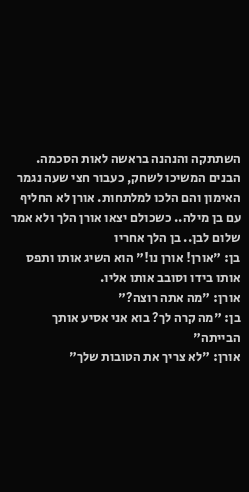השתתקה והנהנה בראשה לאות הסכמה. הבנים המשיכו לשחק, כעבור חצי שעה נגמר האימון והם הלכו למלתחות. אורן לא החליף עם בן מילה.. כשכולם יצאו אורן הלך ולא אמר שלום לבן.. בן הלך אחריו
בן: "אורן! אורן נו!" הוא השיג אותו ותפס אותו בידו וסובב אותו אליו.
אורן: "מה אתה רוצה?"
בן: "מה קרה לך? בוא אני אסיע אותך הבייתה"
אורן: "לא צריך את הטובות שלך"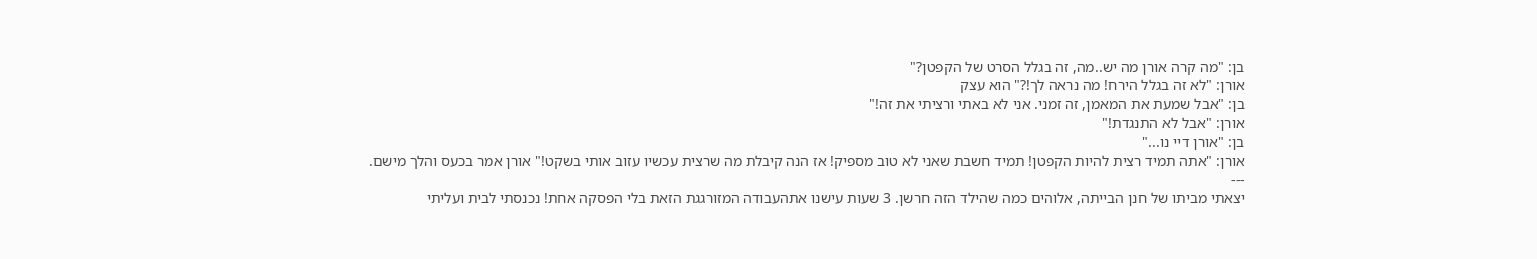בן: "מה קרה אורן מה יש..מה, זה בגלל הסרט של הקפטן?"
אורן: "לא זה בגלל הירח! מה נראה לך!?" הוא עצק
בן: "אבל שמעת את המאמן, זה זמני. אני לא באתי ורציתי את זה!"
אורן: "אבל לא התנגדת!"
בן: "אורן דיי נו..."
אורן: "אתה תמיד רצית להיות הקפטן! תמיד חשבת שאני לא טוב מספיק! אז הנה קיבלת מה שרצית עכשיו עזוב אותי בשקט!" אורן אמר בכעס והלך מישם.
---
יצאתי מביתו של חנן הבייתה, אלוהים כמה שהילד הזה חרשן. 3 שעות עישנו אתהעבודה המזורגגת הזאת בלי הפסקה אחת! נכנסתי לבית ועליתי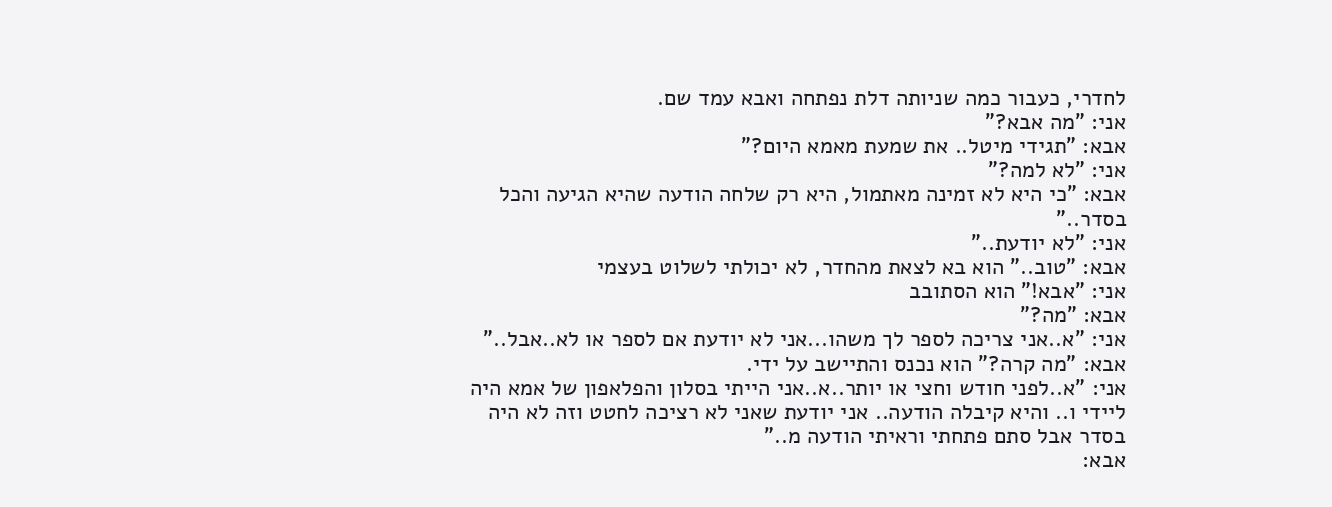לחדרי, כעבור כמה שניותה דלת נפתחה ואבא עמד שם.
אני: "מה אבא?"
אבא: "תגידי מיטל.. את שמעת מאמא היום?"
אני: "לא למה?"
אבא: "כי היא לא זמינה מאתמול, היא רק שלחה הודעה שהיא הגיעה והכל בסדר.."
אני: "לא יודעת.."
אבא: "טוב.." הוא בא לצאת מהחדר, לא יכולתי לשלוט בעצמי
אני: "אבא!" הוא הסתובב
אבא: "מה?"
אני: "א..אני צריכה לספר לך משהו...אני לא יודעת אם לספר או לא..אבל.."
אבא: "מה קרה?" הוא נכנס והתיישב על ידי.
אני: "א..לפני חודש וחצי או יותר..א..אני הייתי בסלון והפלאפון של אמא היה ליידי ו.. והיא קיבלה הודעה.. אני יודעת שאני לא רציכה לחטט וזה לא היה בסדר אבל סתם פתחתי וראיתי הודעה מ.."
אבא: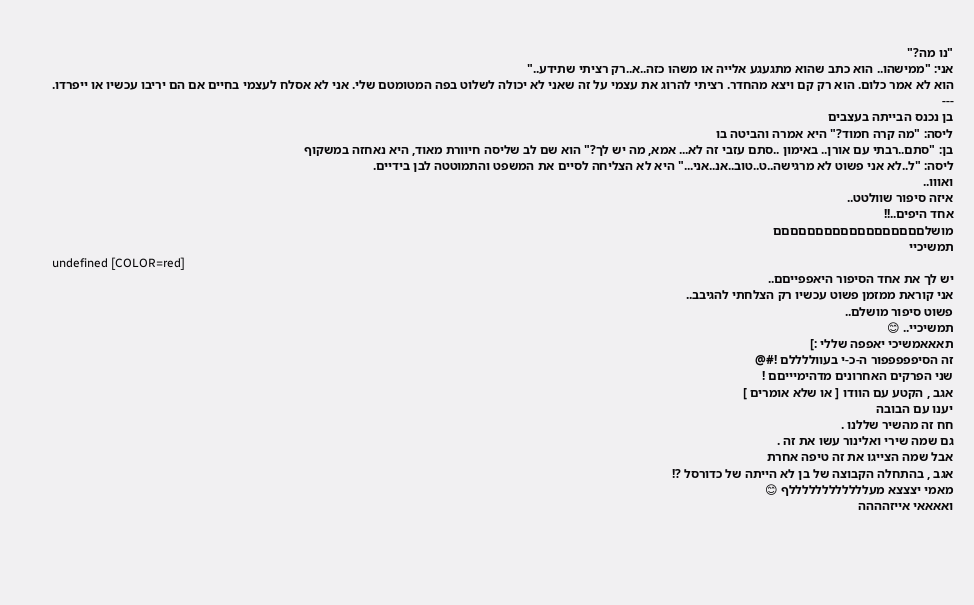"נו מה?"
אני: "ממישהו.. הוא כתב שהוא מתגעגע אלייה או משהו כזה..א..רק רציתי שתידע.."
הוא לא אמר כלום. הוא רק קם ויצא מהחדר. רציתי להרוג את עצמי על זה שאני לא יכולה לשלוט בפה המטומטם שלי. אני לא אסלח לעצמי בחיים אם הם יריבו עכשיו או ייפרדו.
---
בן נכנס הבייתה בעצבים
ליסה: "מה קרה חמוד?" היא אמרה והביטה בו
בן: "סתם..רבתי עם אורן.. באימון ..סתם עזבי זה לא... אמא, מה יש לך?" הוא שם לב שליסה חיוורת מאוד, היא נאחזה במשקוף
ליסה: "ל..לא אני פשוט לא מרגישה..ט..טוב..אנ..אני..." היא לא הצליחה לסיים את המשפט והתמוטטה לבן בידיים.
ואווו..
איזה סיפור שוולטט..
אחד היפים..!!
מושלםםםםםםםםםםםםםםםםםם
תמשיכיי
undefined [COLOR=red]
יש לך את אחד הסיפור היאפפייםם..
אני קוראת ממזמן פשוט עכשיו רק הצלחתי להגיבב..
פשוט סיפור מושלם..
תמשיכיי.. 😊
תאאאמשיכי יאפפה שללי :]
זה הסיפפפפפור ה-כ-י בעווללללם !#@
שני הפרקים האחרונים מדהימיייםם !
אגב , הקטע עם הוודו [ או שלא אומרים ]
יענו עם הבובה
חח זה מהשיר שללנו .
גם שמה שירי ואלינור עשו את זה .
אבל שמה הצייגו את זה טיפה אחרת
אגב , בהתחלה הקבוצה של בן לא הייתה של כדורסל ?!
מאמי יצצצא מעללללללללללללף 😊
ואאאאי אייזהההה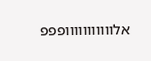אלווווווווווופפפ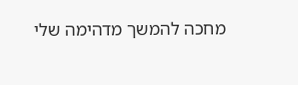מחכה להמשך מדהימה שלי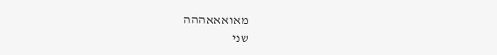מאואאאההה
שני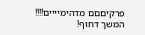פרקיםםם מדהימיייים!!!!
המשך דחוף!